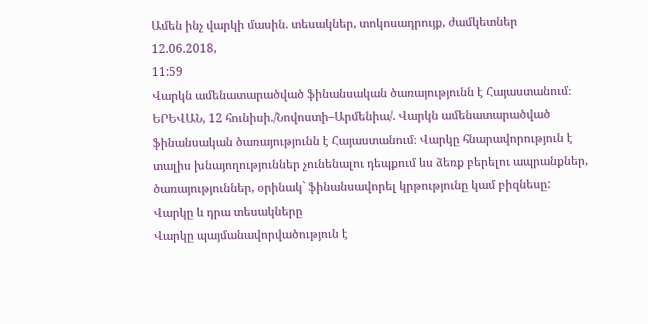Ամեն ինչ վարկի մասին. տեսակներ, տոկոսադրույք, ժամկետներ
12.06.2018,
11:59
Վարկն ամենատարածված ֆինանսական ծառայությունն է Հայաստանում։
ԵՐԵՎԱՆ, 12 հունիսի./Նովոստի–Արմենիա/. Վարկն ամենատարածված ֆինանսական ծառայությունն է Հայաստանում։ Վարկը հնարավորություն է տալիս խնայողություններ չունենալու դեպքում ևս ձեռք բերելու ապրանքներ, ծառայություններ, օրինակ` ֆինանսավորել կրթությունը կամ բիզնեսը:
Վարկը և դրա տեսակները
Վարկը պայմանավորվածություն է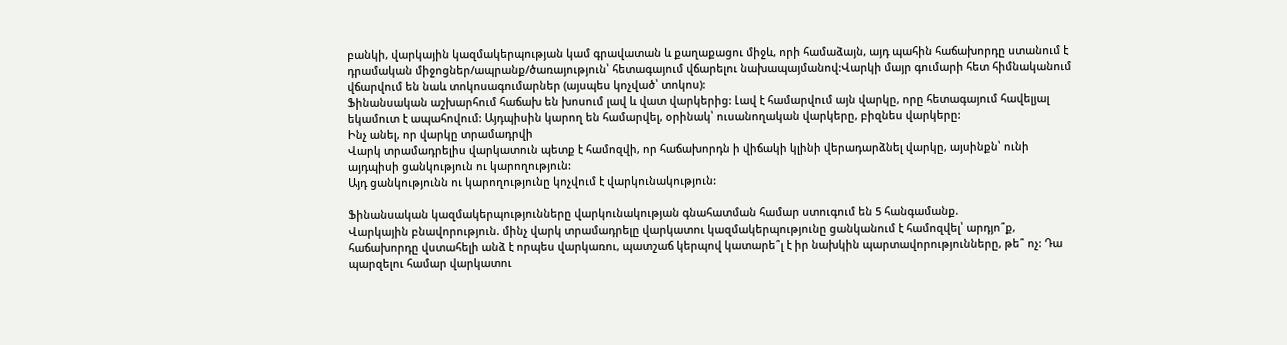բանկի, վարկային կազմակերպության կամ գրավատան և քաղաքացու միջև, որի համաձայն, այդ պահին հաճախորդը ստանում է դրամական միջոցներ/ապրանք/ծառայություն՝ հետագայում վճարելու նախապայմանով:Վարկի մայր գումարի հետ հիմնականում վճարվում են նաև տոկոսագումարներ (այսպես կոչված՝ տոկոս):
Ֆինանսական աշխարհում հաճախ են խոսում լավ և վատ վարկերից: Լավ է համարվում այն վարկը, որը հետագայում հավելյալ եկամուտ է ապահովում: Այդպիսին կարող են համարվել, օրինակ՝ ուսանողական վարկերը, բիզնես վարկերը:
Ինչ անել, որ վարկը տրամադրվի
Վարկ տրամադրելիս վարկատուն պետք է համոզվի, որ հաճախորդն ի վիճակի կլինի վերադարձնել վարկը, այսինքն՝ ունի այդպիսի ցանկություն ու կարողություն:
Այդ ցանկությունն ու կարողությունը կոչվում է վարկունակություն:

Ֆինանսական կազմակերպությունները վարկունակության գնահատման համար ստուգում են 5 հանգամանք.
Վարկային բնավորություն. մինչ վարկ տրամադրելը վարկատու կազմակերպությունը ցանկանում է համոզվել՝ արդյո՞ք, հաճախորդը վստահելի անձ է որպես վարկառու, պատշաճ կերպով կատարե՞լ է իր նախկին պարտավորությունները, թե՞ ոչ: Դա պարզելու համար վարկատու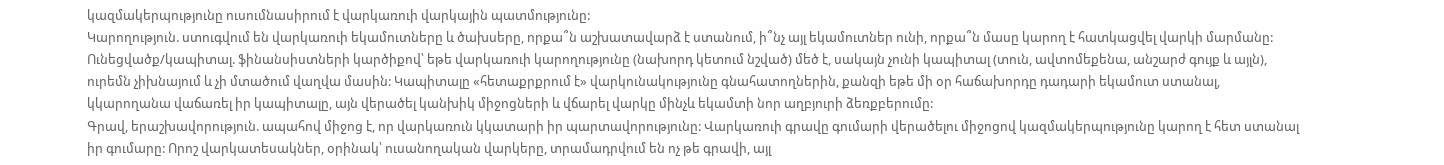կազմակերպությունը ուսումնասիրում է վարկառուի վարկային պատմությունը:
Կարողություն. ստուգվում են վարկառուի եկամուտները և ծախսերը, որքա՞ն աշխատավարձ է ստանում, ի՞նչ այլ եկամուտներ ունի, որքա՞ն մասը կարող է հատկացվել վարկի մարմանը:
Ունեցվածք/կապիտալ. ֆինանսիստների կարծիքով՝ եթե վարկառուի կարողությունը (նախորդ կետում նշված) մեծ է, սակայն չունի կապիտալ (տուն, ավտոմեքենա, անշարժ գույք և այլն), ուրեմն չիխնայում և չի մտածում վաղվա մասին: Կապիտալը «հետաքրքրում է» վարկունակությունը գնահատողներին, քանզի եթե մի օր հաճախորդը դադարի եկամուտ ստանալ, կկարողանա վաճառել իր կապիտալը, այն վերածել կանխիկ միջոցների և վճարել վարկը մինչև եկամտի նոր աղբյուրի ձեռքբերումը:
Գրավ, երաշխավորություն. ապահով միջոց է, որ վարկառուն կկատարի իր պարտավորությունը: Վարկառուի գրավը գումարի վերածելու միջոցով կազմակերպությունը կարող է հետ ստանալ իր գումարը: Որոշ վարկատեսակներ, օրինակ՝ ուսանողական վարկերը, տրամադրվում են ոչ թե գրավի, այլ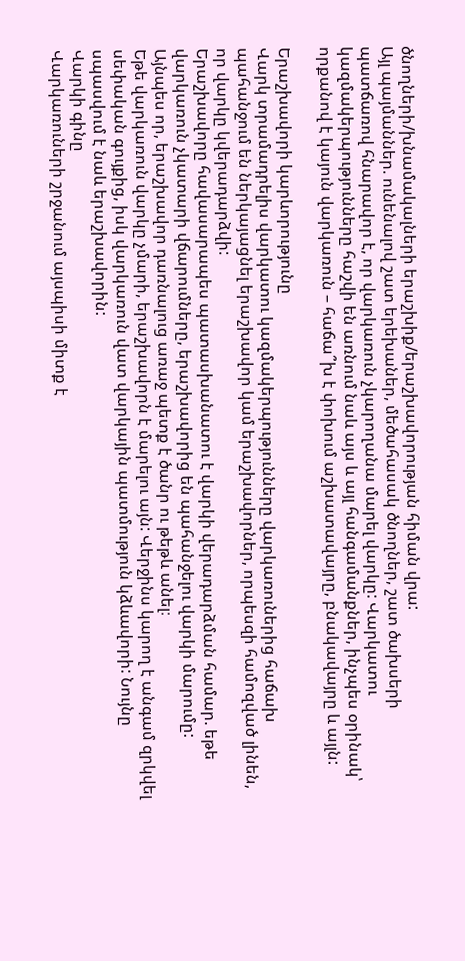ծնողների/խնամակալների երաշխիք/երաշխավորության հիման վրա:
Այլ պայմաններ. ունենալով շատ երեխաներ, մեծահասակ ծնողներ, շատ ծախսերի պատճառով հնարավոր է, որ վարկառուն չկարողանա մարել վարկը: Վարկատու կազմակերպությունները հաշվի են առնում նաև այս և այլ հանգամանքներ, ինչպես օրինակ՝ որքանով է կայուն վարկառուն – հաճա՞խ է փոխում աշխատավայրը, բնակավայրը և այլն:

Երաշխավորի կարևորությունը
Վարկ տրամադրելիս վարկատու կազմակերպությունները վարկառուներից հաճախ պահանջում են ներկայացնել երաշխավոր կամ երաշխավորներ, որպեսզի համոզված լինեն, որ վարկը կվերադարձվի:
Երաշխավորը հավասարապես պատասխանատու է վարկի վերադարձման համար. եթե վարկառուն չկատարի վճարումները, երաշխավորից են պահանջելու վարկի մարումը:
Այնպես որ, երաշխավոր դառնալուց առաջ պետք է ծանր ու թեթև անել։
Եթե վարկառուն վարկը չմարի, երաշխավորն է մարելու այն: Վերջինս կարող է անգամ զրկվել սեփական գույքից, իսկ վարկառուն վատ վարկային պատմություն կձևավորի: Նույնը սպասվում է նաև երաշխավորին:
Վարկի գինը
Վարկառուների շրջանում այսպիսի միտք է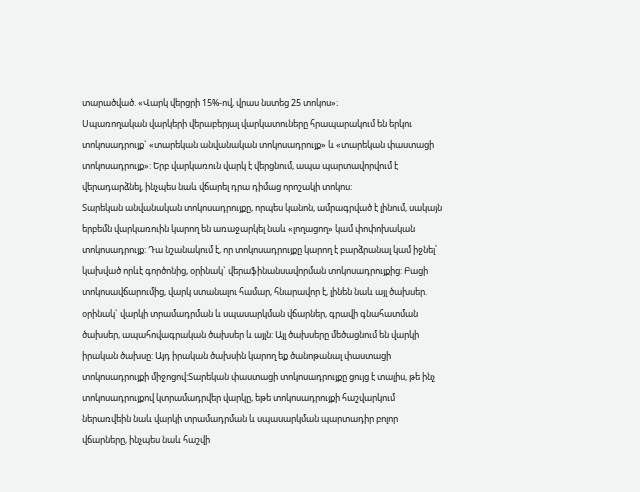տարածված. «Վարկ վերցրի 15%-ով, վրաս նստեց 25 տոկոս»։
Սպառողական վարկերի վերաբերյալ վարկատուները հրապարակում են երկու տոկոսադրույք` «տարեկան անվանական տոկոսադրույք» և «տարեկան փաստացի տոկոսադրույք»: Երբ վարկառուն վարկ է վերցնում, ապա պարտավորվում է վերադարձնել, ինչպես նաև վճարել դրա դիմաց որոշակի տոկոս:
Տարեկան անվանական տոկոսադրույքը, որպես կանոն, ամրագրված է լինում, սակայն երբեմն վարկառուին կարող են առաջարկել նաև «լողացող» կամ փոփոխական տոկոսադրույք: Դա նշանակում է, որ տոկոսադրույքը կարող է բարձրանալ կամ իջնել՝ կախված որևէ գործոնից, օրինակ` վերաֆինանսավորման տոկոսադրույքից: Բացի տոկոսավճարումից, վարկ ստանալու համար, հնարավոր է, լինեն նաև այլ ծախսեր. օրինակ` վարկի տրամադրման և սպասարկման վճարներ, գրավի գնահատման ծախսեր, ապահովագրական ծախսեր և այլն: Այլ ծախսերը մեծացնում են վարկի իրական ծախսը: Այդ իրական ծախսին կարող եք ծանոթանալ փաստացի տոկոսադրույքի միջոցով:Տարեկան փաստացի տոկոսադրույքը ցույց է տալիս, թե ինչ տոկոսադրույքով կտրամադրվեր վարկը, եթե տոկոսադրույքի հաշվարկում ներառվեին նաև վարկի տրամադրման և սպասարկման պարտադիր բոլոր վճարները, ինչպես նաև հաշվի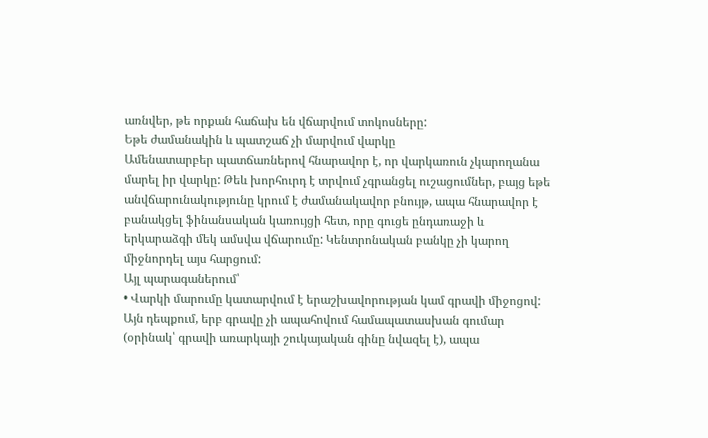առնվեր, թե որքան հաճախ են վճարվում տոկոսները:
Եթե ժամանակին և պատշաճ չի մարվում վարկը
Ամենատարբեր պատճառներով հնարավոր է, որ վարկառուն չկարողանա մարել իր վարկը: Թեև խորհուրդ է տրվում չգրանցել ուշացումներ, բայց եթե անվճարունակությունը կրում է ժամանակավոր բնույթ, ապա հնարավոր է բանակցել ֆինանսական կառույցի հետ, որը գուցե ընդառաջի և երկարաձգի մեկ ամսվա վճարումը: Կենտրոնական բանկը չի կարող միջնորդել այս հարցում:
Այլ պարագաներում՝
• Վարկի մարումը կատարվում է երաշխավորության կամ գրավի միջոցով: Այն դեպքում, երբ գրավը չի ապահովում համապատասխան գումար (օրինակ՝ գրավի առարկայի շուկայական գինը նվազել է), ապա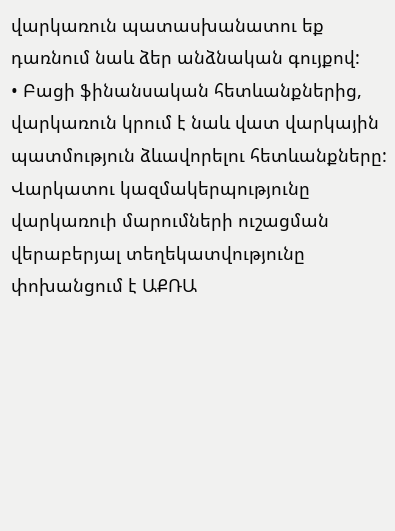վարկառուն պատասխանատու եք դառնում նաև ձեր անձնական գույքով:
• Բացի ֆինանսական հետևանքներից, վարկառուն կրում է նաև վատ վարկային պատմություն ձևավորելու հետևանքները: Վարկատու կազմակերպությունը վարկառուի մարումների ուշացման վերաբերյալ տեղեկատվությունը փոխանցում է ԱՔՌԱ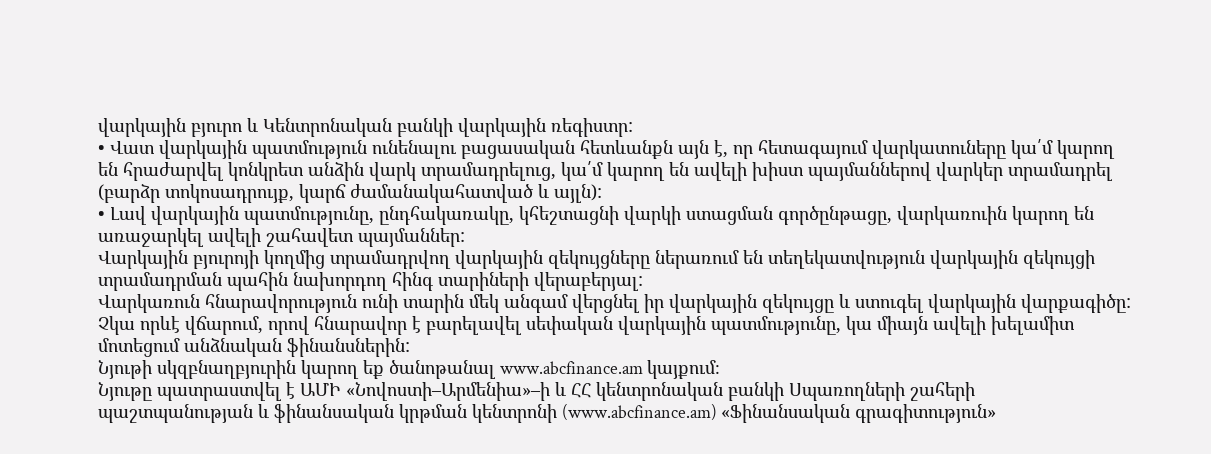վարկային բյուրո և Կենտրոնական բանկի վարկային ռեգիստր:
• Վատ վարկային պատմություն ունենալու բացասական հետևանքն այն է, որ հետագայում վարկատուները կա՛մ կարող են հրաժարվել կոնկրետ անձին վարկ տրամադրելուց, կա՛մ կարող են ավելի խիստ պայմաններով վարկեր տրամադրել (բարձր տոկոսադրույք, կարճ ժամանակահատված և այլն):
• Լավ վարկային պատմությունը, ընդհակառակը, կհեշտացնի վարկի ստացման գործընթացը, վարկառուին կարող են առաջարկել ավելի շահավետ պայմաններ:
Վարկային բյուրոյի կողմից տրամադրվող վարկային զեկույցները ներառում են տեղեկատվություն վարկային զեկույցի տրամադրման պահին նախորդող հինգ տարիների վերաբերյալ:
Վարկառուն հնարավորություն ունի տարին մեկ անգամ վերցնել իր վարկային զեկույցը և ստուգել վարկային վարքագիծը: Չկա որևէ վճարում, որով հնարավոր է բարելավել սեփական վարկային պատմությունը, կա միայն ավելի խելամիտ մոտեցում անձնական ֆինանսներին:
Նյութի սկզբնաղբյուրին կարող եք ծանոթանալ www.abcfinance.am կայքում։
Նյութը պատրաստվել է ԱՄԻ «Նովոստի–Արմենիա»–ի և ՀՀ կենտրոնական բանկի Սպառողների շահերի պաշտպանության և ֆինանսական կրթման կենտրոնի (www.abcfinance.am) «Ֆինանսական գրագիտություն»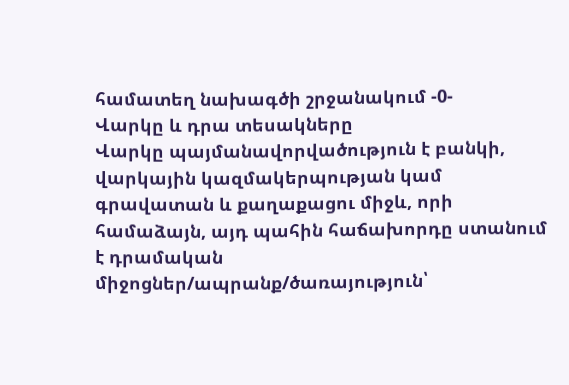համատեղ նախագծի շրջանակում -0-
Վարկը և դրա տեսակները
Վարկը պայմանավորվածություն է բանկի, վարկային կազմակերպության կամ գրավատան և քաղաքացու միջև, որի համաձայն, այդ պահին հաճախորդը ստանում է դրամական միջոցներ/ապրանք/ծառայություն՝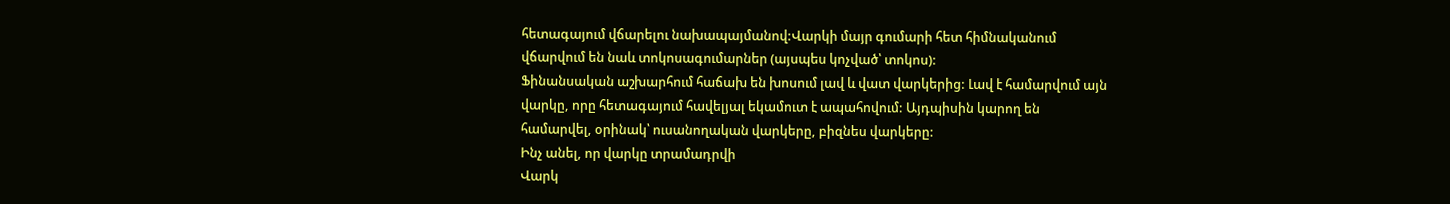հետագայում վճարելու նախապայմանով:Վարկի մայր գումարի հետ հիմնականում վճարվում են նաև տոկոսագումարներ (այսպես կոչված՝ տոկոս):
Ֆինանսական աշխարհում հաճախ են խոսում լավ և վատ վարկերից: Լավ է համարվում այն վարկը, որը հետագայում հավելյալ եկամուտ է ապահովում: Այդպիսին կարող են համարվել, օրինակ՝ ուսանողական վարկերը, բիզնես վարկերը:
Ինչ անել, որ վարկը տրամադրվի
Վարկ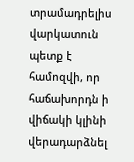տրամադրելիս վարկատուն պետք է համոզվի, որ հաճախորդն ի վիճակի կլինի վերադարձնել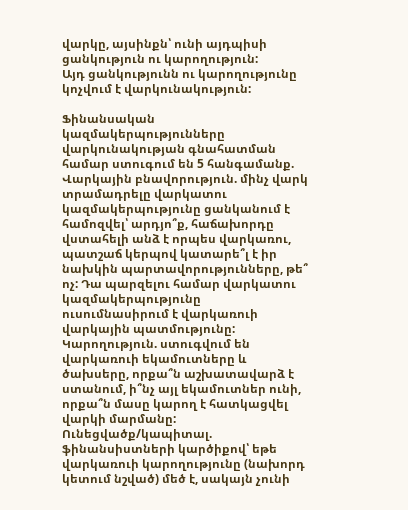վարկը, այսինքն՝ ունի այդպիսի ցանկություն ու կարողություն:
Այդ ցանկությունն ու կարողությունը կոչվում է վարկունակություն:

Ֆինանսական կազմակերպությունները վարկունակության գնահատման համար ստուգում են 5 հանգամանք.
Վարկային բնավորություն. մինչ վարկ տրամադրելը վարկատու կազմակերպությունը ցանկանում է համոզվել՝ արդյո՞ք, հաճախորդը վստահելի անձ է որպես վարկառու, պատշաճ կերպով կատարե՞լ է իր նախկին պարտավորությունները, թե՞ ոչ: Դա պարզելու համար վարկատու կազմակերպությունը ուսումնասիրում է վարկառուի վարկային պատմությունը:
Կարողություն. ստուգվում են վարկառուի եկամուտները և ծախսերը, որքա՞ն աշխատավարձ է ստանում, ի՞նչ այլ եկամուտներ ունի, որքա՞ն մասը կարող է հատկացվել վարկի մարմանը:
Ունեցվածք/կապիտալ. ֆինանսիստների կարծիքով՝ եթե վարկառուի կարողությունը (նախորդ կետում նշված) մեծ է, սակայն չունի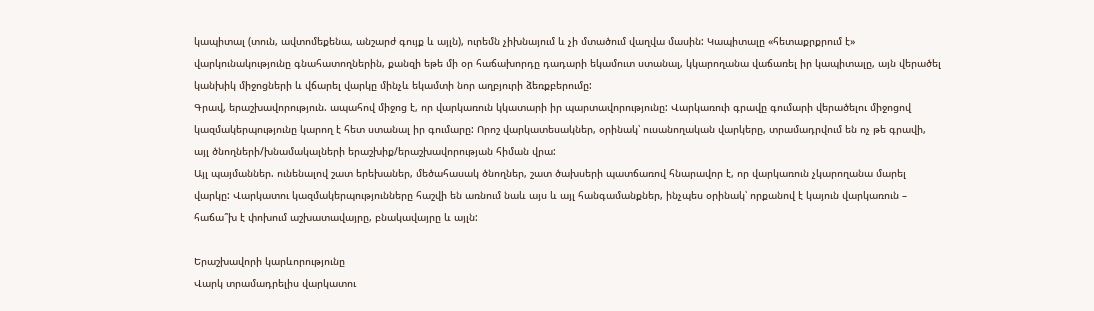կապիտալ (տուն, ավտոմեքենա, անշարժ գույք և այլն), ուրեմն չիխնայում և չի մտածում վաղվա մասին: Կապիտալը «հետաքրքրում է» վարկունակությունը գնահատողներին, քանզի եթե մի օր հաճախորդը դադարի եկամուտ ստանալ, կկարողանա վաճառել իր կապիտալը, այն վերածել կանխիկ միջոցների և վճարել վարկը մինչև եկամտի նոր աղբյուրի ձեռքբերումը:
Գրավ, երաշխավորություն. ապահով միջոց է, որ վարկառուն կկատարի իր պարտավորությունը: Վարկառուի գրավը գումարի վերածելու միջոցով կազմակերպությունը կարող է հետ ստանալ իր գումարը: Որոշ վարկատեսակներ, օրինակ՝ ուսանողական վարկերը, տրամադրվում են ոչ թե գրավի, այլ ծնողների/խնամակալների երաշխիք/երաշխավորության հիման վրա:
Այլ պայմաններ. ունենալով շատ երեխաներ, մեծահասակ ծնողներ, շատ ծախսերի պատճառով հնարավոր է, որ վարկառուն չկարողանա մարել վարկը: Վարկատու կազմակերպությունները հաշվի են առնում նաև այս և այլ հանգամանքներ, ինչպես օրինակ՝ որքանով է կայուն վարկառուն – հաճա՞խ է փոխում աշխատավայրը, բնակավայրը և այլն:

Երաշխավորի կարևորությունը
Վարկ տրամադրելիս վարկատու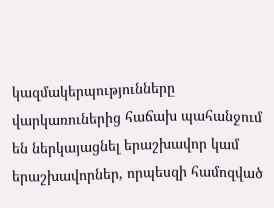կազմակերպությունները վարկառուներից հաճախ պահանջում են ներկայացնել երաշխավոր կամ երաշխավորներ, որպեսզի համոզված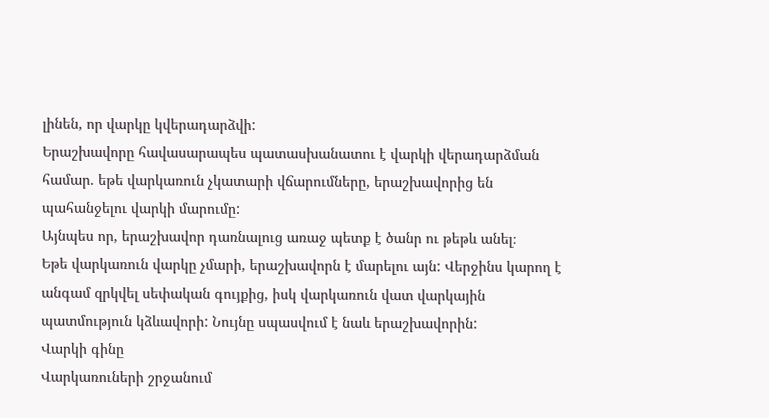լինեն, որ վարկը կվերադարձվի:
Երաշխավորը հավասարապես պատասխանատու է վարկի վերադարձման համար. եթե վարկառուն չկատարի վճարումները, երաշխավորից են պահանջելու վարկի մարումը:
Այնպես որ, երաշխավոր դառնալուց առաջ պետք է ծանր ու թեթև անել։
Եթե վարկառուն վարկը չմարի, երաշխավորն է մարելու այն: Վերջինս կարող է անգամ զրկվել սեփական գույքից, իսկ վարկառուն վատ վարկային պատմություն կձևավորի: Նույնը սպասվում է նաև երաշխավորին:
Վարկի գինը
Վարկառուների շրջանում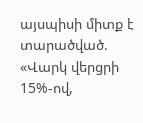այսպիսի միտք է տարածված. «Վարկ վերցրի 15%-ով,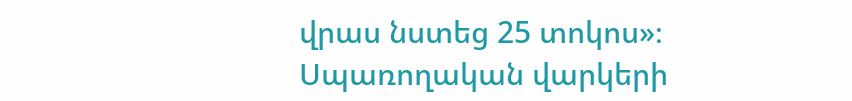վրաս նստեց 25 տոկոս»։
Սպառողական վարկերի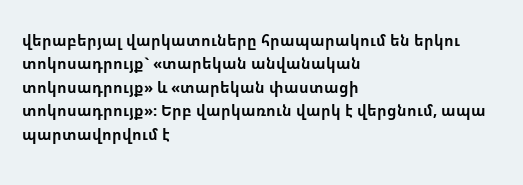վերաբերյալ վարկատուները հրապարակում են երկու տոկոսադրույք` «տարեկան անվանական տոկոսադրույք» և «տարեկան փաստացի տոկոսադրույք»: Երբ վարկառուն վարկ է վերցնում, ապա պարտավորվում է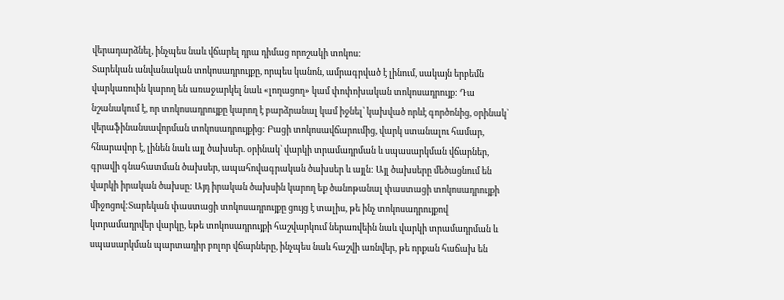վերադարձնել, ինչպես նաև վճարել դրա դիմաց որոշակի տոկոս:
Տարեկան անվանական տոկոսադրույքը, որպես կանոն, ամրագրված է լինում, սակայն երբեմն վարկառուին կարող են առաջարկել նաև «լողացող» կամ փոփոխական տոկոսադրույք: Դա նշանակում է, որ տոկոսադրույքը կարող է բարձրանալ կամ իջնել՝ կախված որևէ գործոնից, օրինակ` վերաֆինանսավորման տոկոսադրույքից: Բացի տոկոսավճարումից, վարկ ստանալու համար, հնարավոր է, լինեն նաև այլ ծախսեր. օրինակ` վարկի տրամադրման և սպասարկման վճարներ, գրավի գնահատման ծախսեր, ապահովագրական ծախսեր և այլն: Այլ ծախսերը մեծացնում են վարկի իրական ծախսը: Այդ իրական ծախսին կարող եք ծանոթանալ փաստացի տոկոսադրույքի միջոցով:Տարեկան փաստացի տոկոսադրույքը ցույց է տալիս, թե ինչ տոկոսադրույքով կտրամադրվեր վարկը, եթե տոկոսադրույքի հաշվարկում ներառվեին նաև վարկի տրամադրման և սպասարկման պարտադիր բոլոր վճարները, ինչպես նաև հաշվի առնվեր, թե որքան հաճախ են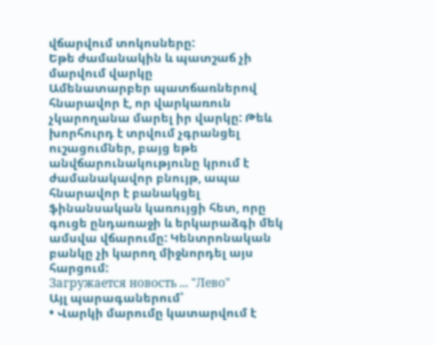վճարվում տոկոսները:
Եթե ժամանակին և պատշաճ չի մարվում վարկը
Ամենատարբեր պատճառներով հնարավոր է, որ վարկառուն չկարողանա մարել իր վարկը: Թեև խորհուրդ է տրվում չգրանցել ուշացումներ, բայց եթե անվճարունակությունը կրում է ժամանակավոր բնույթ, ապա հնարավոր է բանակցել ֆինանսական կառույցի հետ, որը գուցե ընդառաջի և երկարաձգի մեկ ամսվա վճարումը: Կենտրոնական բանկը չի կարող միջնորդել այս հարցում:
Загружается новость ... "Лево"
Այլ պարագաներում՝
• Վարկի մարումը կատարվում է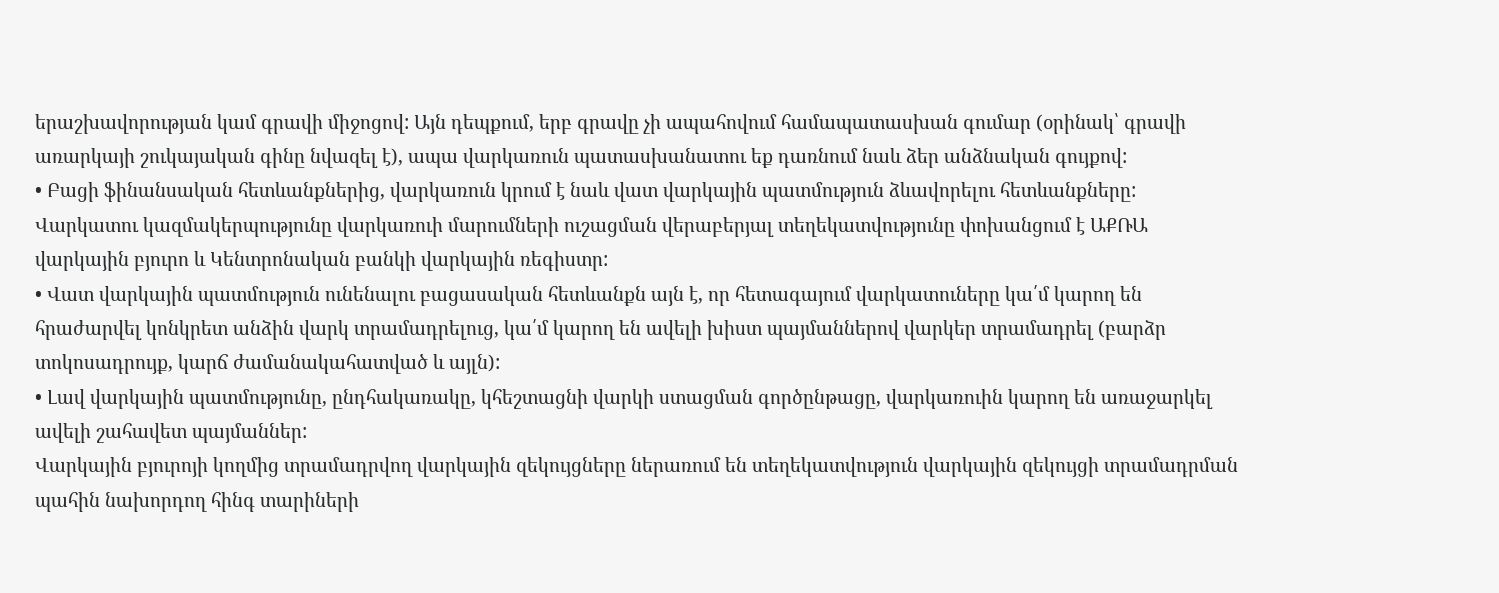երաշխավորության կամ գրավի միջոցով: Այն դեպքում, երբ գրավը չի ապահովում համապատասխան գումար (օրինակ՝ գրավի առարկայի շուկայական գինը նվազել է), ապա վարկառուն պատասխանատու եք դառնում նաև ձեր անձնական գույքով:
• Բացի ֆինանսական հետևանքներից, վարկառուն կրում է նաև վատ վարկային պատմություն ձևավորելու հետևանքները: Վարկատու կազմակերպությունը վարկառուի մարումների ուշացման վերաբերյալ տեղեկատվությունը փոխանցում է ԱՔՌԱ վարկային բյուրո և Կենտրոնական բանկի վարկային ռեգիստր:
• Վատ վարկային պատմություն ունենալու բացասական հետևանքն այն է, որ հետագայում վարկատուները կա՛մ կարող են հրաժարվել կոնկրետ անձին վարկ տրամադրելուց, կա՛մ կարող են ավելի խիստ պայմաններով վարկեր տրամադրել (բարձր տոկոսադրույք, կարճ ժամանակահատված և այլն):
• Լավ վարկային պատմությունը, ընդհակառակը, կհեշտացնի վարկի ստացման գործընթացը, վարկառուին կարող են առաջարկել ավելի շահավետ պայմաններ:
Վարկային բյուրոյի կողմից տրամադրվող վարկային զեկույցները ներառում են տեղեկատվություն վարկային զեկույցի տրամադրման պահին նախորդող հինգ տարիների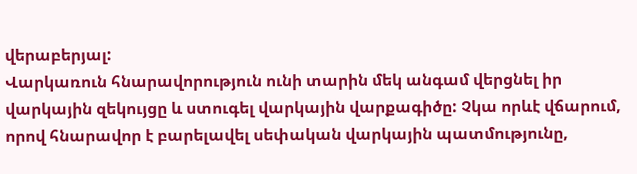վերաբերյալ:
Վարկառուն հնարավորություն ունի տարին մեկ անգամ վերցնել իր վարկային զեկույցը և ստուգել վարկային վարքագիծը: Չկա որևէ վճարում, որով հնարավոր է բարելավել սեփական վարկային պատմությունը,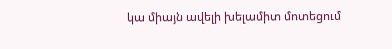կա միայն ավելի խելամիտ մոտեցում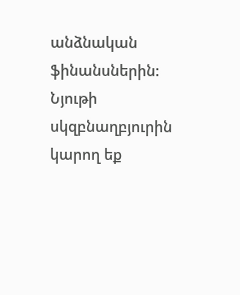անձնական ֆինանսներին:
Նյութի սկզբնաղբյուրին կարող եք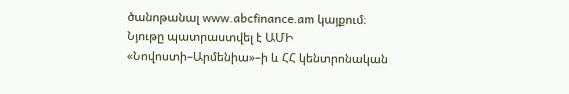ծանոթանալ www.abcfinance.am կայքում։
Նյութը պատրաստվել է ԱՄԻ «Նովոստի–Արմենիա»–ի և ՀՀ կենտրոնական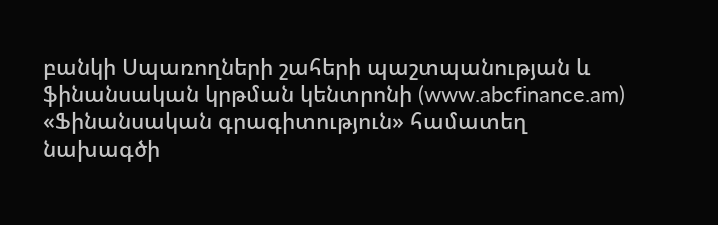բանկի Սպառողների շահերի պաշտպանության և ֆինանսական կրթման կենտրոնի (www.abcfinance.am) «Ֆինանսական գրագիտություն» համատեղ նախագծի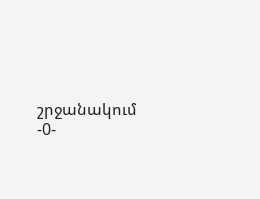շրջանակում -0-